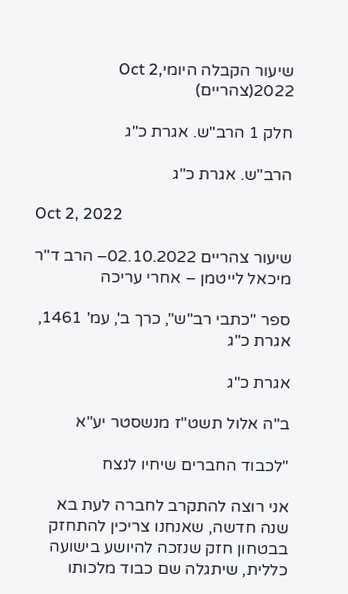שיעור הקבלה היומיOct 2, 2022(צהריים)

חלק 1 הרב"ש. אגרת כ"ג

הרב"ש. אגרת כ"ג

Oct 2, 2022

שיעור צהריים 02.10.2022– הרב ד"ר מיכאל לייטמן – אחרי עריכה

ספר "כתבי רב"ש", כרך ב', עמ' 1461, אגרת כ"ג

אגרת כ"ג

ב"ה אלול תשט"ז מנשסטר יע"א

"לכבוד החברים שיחיו לנצח

אני רוצה להתקרב לחברה לעת בא שנה חדשה, שאנחנו צריכין להתחזק בבטחון חזק שנזכה להיושע בישועה כללית, שיתגלה שם כבוד מלכותו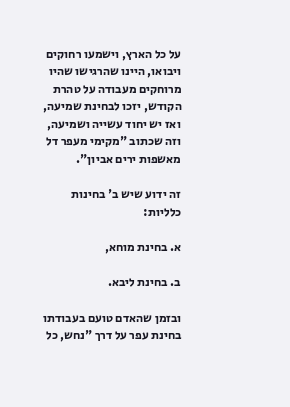על כל הארץ, וישמעו רחוקים ויבואו, היינו שהרגישו שהיו מרוחקים מעבודה על טהרת הקודש, יזכו לבחינת שמיעה, ואז יש יחוד עשייה ושמיעה, וזה שכתוב "מקימי מעפר דל מאשפות ירים אביון".

זה ידוע שיש ב' בחינות כלליות:

א. בחינת מוחא,

ב. בחינת ליבא.

ובזמן שהאדם טועם בעבודתו בחינת עפר על דרך "נחש, כל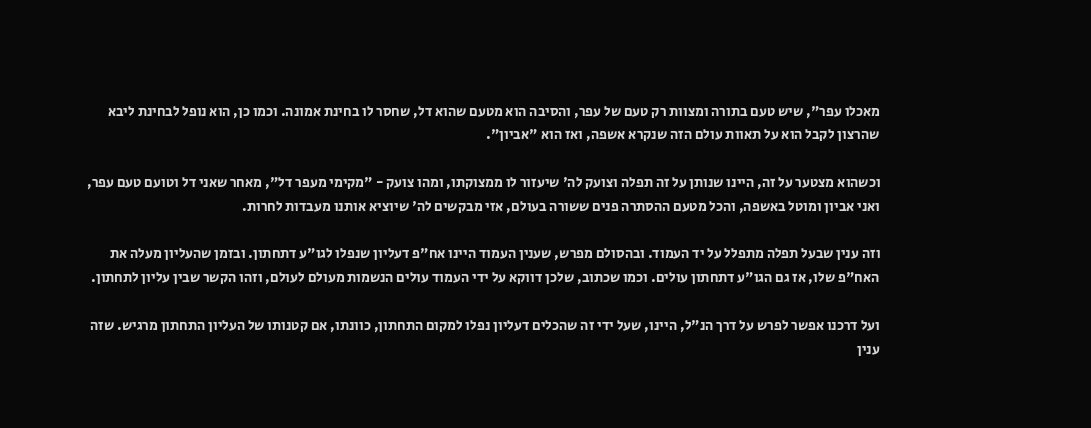מאכלו עפר", שיש טעם בתורה ומצוות רק טעם של עפר, והסיבה הוא מטעם שהוא דל, שחסר לו בחינת אמונה. וכמו כן, הוא נופל לבחינת ליבא שהרצון לקבל הוא על תאוות עולם הזה שנקרא אשפה, ואז הוא "אביון".

וכשהוא מצטער על זה, היינו שנותן על זה תפלה וצועק לה' שיעזור לו ממצוקתו, ומהו צועק - "מקימי מעפר דל", מאחר שאני דל וטועם טעם עפר, ואני אביון ומוטל באשפה, והכל מטעם ההסתרה פנים ששורה בעולם, אזי מבקשים לה' שיוציא אותנו מעבדות לחרות.

וזה ענין שבעל תפלה מתפלל על יד העמוד. ובהסולם מפרש, שענין העמוד היינו אח"פ דעליון שנפלו לגו"ע דתחתון. ובזמן שהעליון מעלה את האח"פ שלו, אז גם הגו"ע דתחתון עולים. וכמו שכתוב, שלכן דווקא על ידי העמוד עולים הנשמות מעולם לעולם, וזהו הקשר שבין עליון לתחתון.

ועל דרכנו אפשר לפרש על דרך הנ"ל, היינו, שעל ידי זה שהכלים דעליון נפלו למקום התחתון, כוונתו, אם קטנותו של העליון התחתון מרגיש. שזה ענין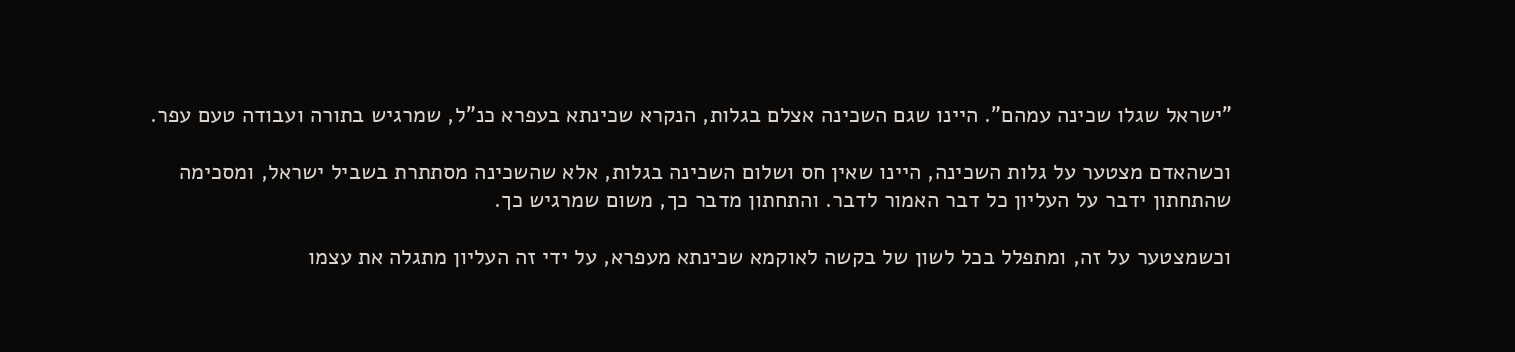"ישראל שגלו שכינה עמהם". היינו שגם השכינה אצלם בגלות, הנקרא שכינתא בעפרא כנ"ל, שמרגיש בתורה ועבודה טעם עפר.

וכשהאדם מצטער על גלות השכינה, היינו שאין חס ושלום השכינה בגלות, אלא שהשכינה מסתתרת בשביל ישראל, ומסכימה שהתחתון ידבר על העליון כל דבר האמור לדבר. והתחתון מדבר כך, משום שמרגיש כך.

וכשמצטער על זה, ומתפלל בכל לשון של בקשה לאוקמא שכינתא מעפרא, על ידי זה העליון מתגלה את עצמו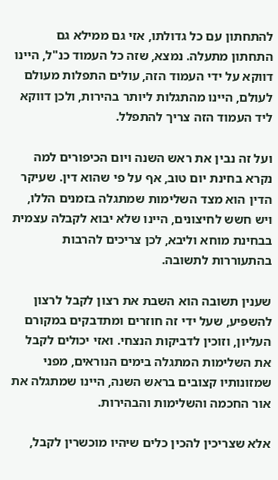להתחתון עם כל גדולתו, אזי גם ממילא גם התחתון מתעלה. נמצא, שזה כל העמוד כנ"ל, היינו דווקא על ידי העמוד הזה, עולים התפלות מעולם לעולם, היינו מהתגלות ליותר בהירות, ולכן דווקא ליד העמוד הזה צריך להתפלל.

ועל זה נבין את ראש השנה ויום הכיפורים למה נקרא בחינת יום טוב, אף על פי שהוא דין. שעיקר הדין הוא מצד השלימות שמתגלה בזמנים הללו, ויש חשש לחיצונים, היינו שלא יבוא לקבלה עצמית בבחינת מוחא וליבא, לכן צריכים להרבות בהתעוררות לתשובה.

שענין תשובה הוא השבת את רצון לקבל לרצון להשפיע, שעל ידי זה חוזרים ומתדבקים במקורם העליון, וזוכין לדביקות הנצחי. ואזי יכולים לקבל את השלימות המתגלה בימים הנוראים, מפני שמזונותיו קצובים בראש השנה, היינו שמתגלה את אור החכמה והשלימות והבהירות.

אלא שצריכין להכין כלים שיהיו מוכשרין לקבל,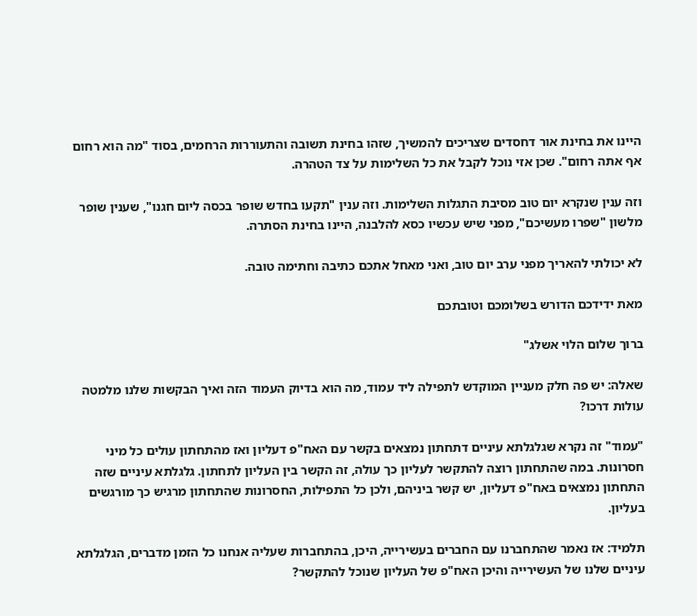היינו את בחינת אור דחסדים שצריכים להמשיך, שזהו בחינת תשובה והתעוררות הרחמים, בסוד "מה הוא רחום אף אתה רחום". שכן אזי נוכל לקבל את כל השלימות על צד הטהרה.

וזה ענין שנקרא יום טוב מסיבת התגלות השלימות. וזה ענין "תקעו בחדש שופר בכסה ליום חגנו", שענין שופר מלשון "שפרו מעשיכם", מפני שיש עכשיו כסא להלבנה, היינו בחינת הסתרה.

לא יכולתי להאריך מפני ערב יום טוב, ואני מאחל אתכם כתיבה וחתימה טובה.

מאת ידידכם הדורש בשלומכם וטובתכם

ברוך שלום הלוי אשלג"

שאלה: יש פה חלק מעניין המוקדש לתפילה ליד עמוד, מה הוא בדיוק העמוד הזה ואיך הבקשות שלנו מלמטה עולות דרכו?

"עמוד" זה נקרא שגלגלתא עיניים דתחתון נמצאים בקשר עם האח"פ דעליון ואז מהתחתון עולים כל מיני חסרונות. במה שהתחתון רוצה להתקשר לעליון כך עולה, זה הקשר בין העליון לתחתון. גלגלתא עיניים שזה התחתון נמצאים באח"פ דעליון, יש קשר ביניהם, ולכן כל התפילות, החסרונות שהתחתון מרגיש כך מורגשים בעליון.

תלמיד: אז נאמר שהתחברנו עם החברים בעשירייה, היכן, בהתחברות שעליה אנחנו כל הזמן מדברים, הגלגלתא עיניים שלנו של העשירייה והיכן האח"פ של העליון שנוכל להתקשר?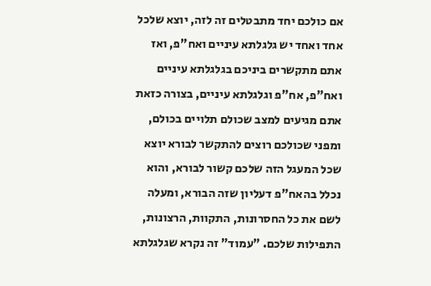אם כולכם יחד מתבטלים זה לזה, יוצא שלכל אחד ואחד יש גלגלתא עיניים ואח"פ, ואז אתם מתקשרים ביניכם בגלגלתא עיניים ואח"פ, אח"פ וגלגלתא עיניים, בצורה כזאת אתם מגיעים למצב שכולם תלויים בכולם, ומפני שכולכם רוצים להתקשר לבורא יוצא שכל המעגל הזה שלכם קשור לבורא, והוא נכלל בהאח"פ דעליון שזה הבורא, ומעלה לשם את כל החסרונות, התקוות, הרצונות, התפילות שלכם. "עמוד" זה נקרא שגלגלתא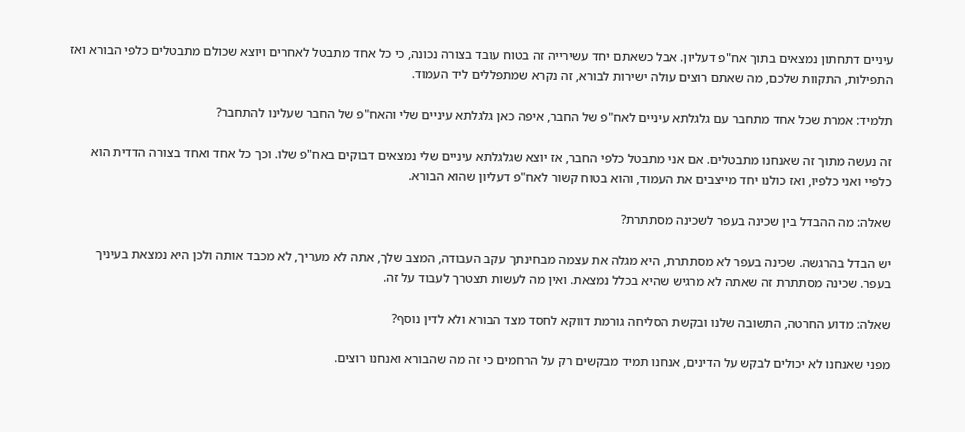עיניים דתחתון נמצאים בתוך אח"פ דעליון. אבל כשאתם יחד עשירייה זה בטוח עובד בצורה נכונה, כי כל אחד מתבטל לאחרים ויוצא שכולם מתבטלים כלפי הבורא ואז התפילות, התקוות שלכם, מה שאתם רוצים עולה ישירות לבורא, זה נקרא שמתפללים ליד העמוד.

תלמיד: אמרת שכל אחד מתחבר עם גלגלתא עיניים לאח"פ של החבר, איפה כאן גלגלתא עיניים שלי והאח"פ של החבר שעלינו להתחבר?

זה נעשה מתוך זה שאנחנו מתבטלים. אם אני מתבטל כלפי החבר, אז יוצא שגלגלתא עיניים שלי נמצאים דבוקים באח"פ שלו. וכך כל אחד ואחד בצורה הדדית הוא כלפיי ואני כלפיו, ואז כולנו יחד מייצבים את העמוד, והוא בטוח קשור לאח"פ דעליון שהוא הבורא.

שאלה: מה ההבדל בין שכינה בעפר לשכינה מסתתרת?

יש הבדל בהרגשה. שכינה בעפר לא מסתתרת, היא מגלה את עצמה מבחינתך עקב העבודה, המצב שלך, אתה לא מעריך, לא מכבד אותה ולכן היא נמצאת בעיניך בעפר. שכינה מסתתרת זה שאתה לא מרגיש שהיא בכלל נמצאת. ואין מה לעשות תצטרך לעבוד על זה.

שאלה: מדוע החרטה, התשובה שלנו ובקשת הסליחה גורמת דווקא לחסד מצד הבורא ולא לדין נוסף?

מפני שאנחנו לא יכולים לבקש על הדינים, אנחנו תמיד מבקשים רק על הרחמים כי זה מה שהבורא ואנחנו רוצים.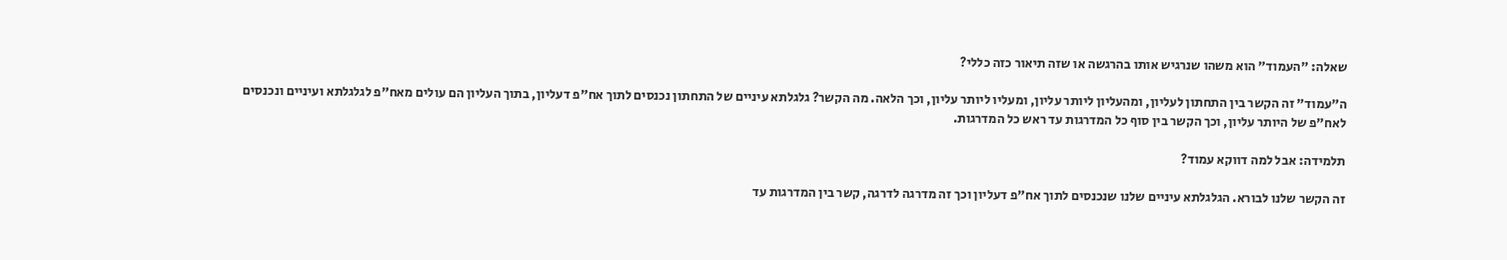שאלה: "העמוד" הוא משהו שנרגיש אותו בהרגשה או שזה תיאור כזה כללי?

ה"עמוד" זה הקשר בין התחתון לעליון, ומהעליון ליותר עליון, ומעליו ליותר עליון, וכך הלאה. מה הקשר? גלגלתא עיניים של התחתון נכנסים לתוך אח"פ דעליון, בתוך העליון הם עולים מאח"פ לגלגלתא ועיניים ונכנסים לאח"פ של היותר עליון, וכך הקשר בין סוף כל המדרגות עד ראש כל המדרגות.

תלמידה: אבל למה דווקא עמוד?

זה הקשר שלנו לבורא. הגלגלתא עיניים שלנו שנכנסים לתוך אח"פ דעליון וכך זה מדרגה לדרגה, קשר בין המדרגות עד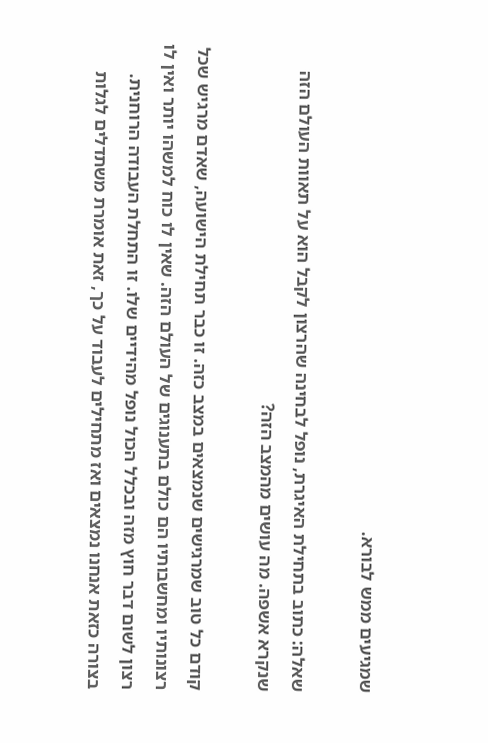שמגיעים ממש לבורא.

שאלה: כתוב בתחילת האיגרת, נופל לבחינה שהרצון לקבל הוא על תאוות העולם הזה שנקרא אשפה. מה עושים מהמצב הזה?

קודם כל טוב שמרגישים שנמצאים במצב כזה. זו כבר תחילת הישועה, שאדם מרגיש שכל רצונותיו ומחשבותיו הם כולם בתענוגים של העולם הזה. שאין לו כוח למשהו יותר ואין לו רצון לשום דבר חוץ מזה ובכלל הכול נופל מהידיים שלו. זו התחלת העבודה הרוחנית. בצורה כזאת אנחנו נמצאים ואז מתחילים לעבוד על כך, זאת אומרת משתדלים לגלות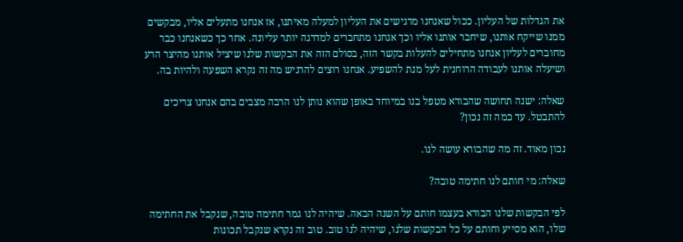את הגדלות של העליון. ככול שאנחנו מרגישים את העליון למעלה מאיתנו, אז אנחנו מתעלים אליו, מבקשים ממנו שייקח אותנו, שיחבר אותנו אליו וכך אנחנו מתחברים למדרגה יותר עליונה. אחר כך כשאנחנו כבר מחוברים לעליון אנחנו מתחילים להעלות בקשר הזה, בסולם הזה את הבקשות שלנו שיציל אותנו מהיצר הרע ושיעלה אותנו לעבודה הרוחנית לעל מנת להשפיע. אנחנו רוצים להרגיש מה זה נקרא השפעה ולהיות בה.

שאלה: ישנה תחושה שהבורא מטפל בנו במיוחד באופן שהוא נותן לנו הרבה מצבים בהם אנחנו צריכים להתבטל. עד כמה זה נכון?

נכון מאוד. זה מה שהבורא עושה לנו.

שאלה: מי חותם לנו חתימה טובה?

לפי הבקשות שלנו הבורא בעצמו חותם על השנה הבאה. שיהיה לנו גמר חתימה טובה, שנקבל את החתימה שלו, הוא מסייע וחותם על כל הבקשות שלנו, שיהיה לנו טוב. טוב זה נקרא שנקבל תכונות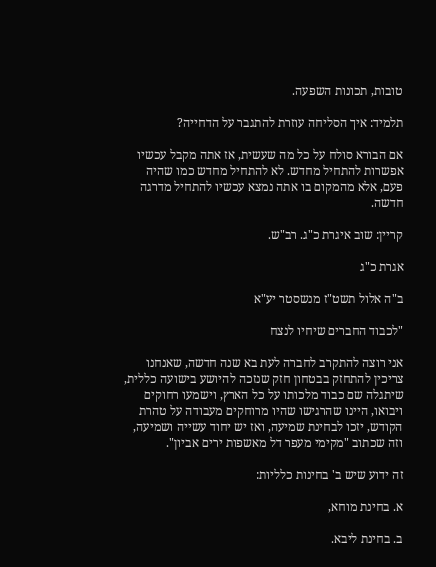טובות, תכונות השפעה.

תלמיד: איך הסליחה עוזרת להתגבר על הדחייה?

אם הבורא סולח על כל מה שעשית, אז אתה מקבל עכשיו אפשרות להתחיל מחדש. לא להתחיל מחדש כמו שהיה פעם, אלא מהמקום בו אתה נמצא עכשיו להתחיל מדרגה חדשה.

קריין: שוב איגרת כ"ג. רב"ש.

אגרת כ"ג

ב"ה אלול תשט"ז מנשסטר יע"א

"לכבוד החברים שיחיו לנצח

אני רוצה להתקרב לחברה לעת בא שנה חדשה, שאנחנו צריכין להתחזק בבטחון חזק שנזכה להיושע בישועה כללית, שיתגלה שם כבוד מלכותו על כל הארץ, וישמעו רחוקים ויבואו, היינו שהרגישו שהיו מרוחקים מעבודה על טהרת הקודש, יזכו לבחינת שמיעה, ואז יש יחוד עשייה ושמיעה, וזה שכתוב "מקימי מעפר דל מאשפות ירים אביון".

זה ידוע שיש ב' בחינות כלליות:

א. בחינת מוחא,

ב. בחינת ליבא.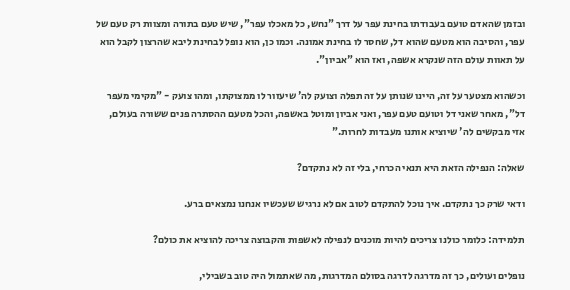ובזמן שהאדם טועם בעבודתו בחינת עפר על דרך "נחש, כל מאכלו עפר", שיש טעם בתורה ומצוות רק טעם של עפר, והסיבה הוא מטעם שהוא דל, שחסר לו בחינת אמונה. וכמו כן, הוא נופל לבחינת ליבא שהרצון לקבל הוא על תאוות עולם הזה שנקרא אשפה, ואז הוא "אביון".

וכשהוא מצטער על זה, היינו שנותן על זה תפלה וצועק לה' שיעזור לו ממצוקתו, ומהו צועק - "מקימי מעפר דל", מאחר שאני דל וטועם טעם עפר, ואני אביון ומוטל באשפה, והכל מטעם ההסתרה פנים ששורה בעולם, אזי מבקשים לה' שיוציא אותנו מעבדות לחרות."

שאלה: הנפילה הזאת היא תנאי הכרחי, בלי זה לא נתקדם?

ודאי שרק כך נתקדם. איך נוכל להתקדם לטוב אם לא נרגיש שעכשיו אנחנו נמצאים ברע.

תלמידה: כלומר כולנו צריכים להיות מוכנים לנפילה לאשפות והקבוצה צריכה להוציא את כולם?

נופלים ועולים, כך זה מדרגה לדרגה בסולם המדרגות, מה שאתמול היה טוב בשבילי,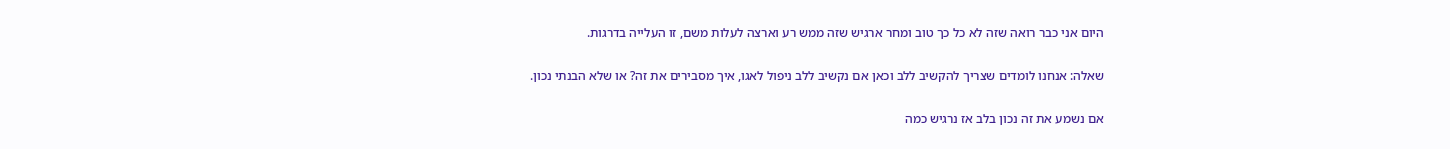היום אני כבר רואה שזה לא כל כך טוב ומחר ארגיש שזה ממש רע וארצה לעלות משם, זו העלייה בדרגות.

שאלה: אנחנו לומדים שצריך להקשיב ללב וכאן אם נקשיב ללב ניפול לאגו, איך מסבירים את זה? או שלא הבנתי נכון.

אם נשמע את זה נכון בלב אז נרגיש כמה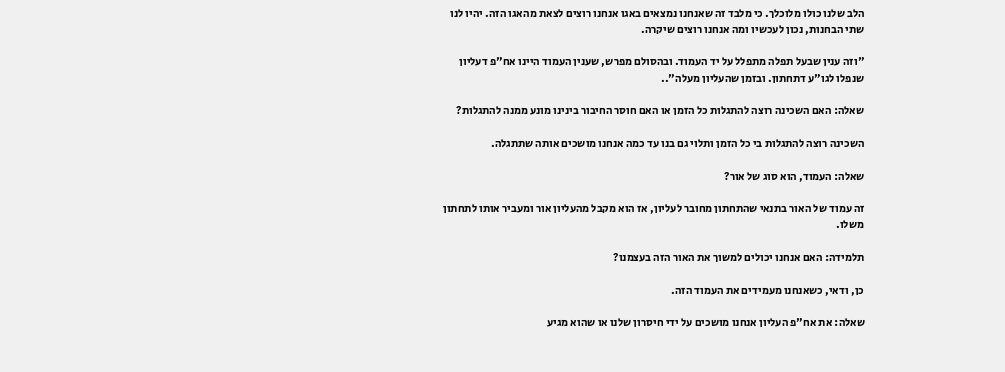הלב שלנו כולו מלוכלך. כי מלבד זה שאנחנו נמצאים באגו אנחנו רוצים לצאת מהאגו הזה. יהיו לנו שתי הבחנות, נכון לעכשיו ומה אנחנו רוצים שיקרה.

"וזה ענין שבעל תפלה מתפלל על יד העמוד. ובהסולם מפרש, שענין העמוד היינו אח"פ דעליון שנפלו לגו"ע דתחתון. ובזמן שהעליון מעלה"..

שאלה: האם השכינה רוצה להתגלות כל הזמן או האם חוסר החיבור בינינו מונע ממנה להתגלות?

השכינה רוצה להתגלות בי כל הזמן ותלוי גם בנו עד כמה אנחנו מושכים אותה שתתגלה.

שאלה: העמוד, הוא סוג של אור?

זה עמוד של האור בתנאי שהתחתון מחובר לעליון, אז הוא מקבל מהעליון אור ומעביר אותו לתחתון משלו.

תלמידה: האם אנחנו יכולים למשוך את האור הזה בעצמנו?

כן, ודאי, כשאנחנו מעמידים את העמוד הזה.

שאלה: את אח"פ העליון אנחנו מושכים על ידי חיסרון שלנו או שהוא מגיע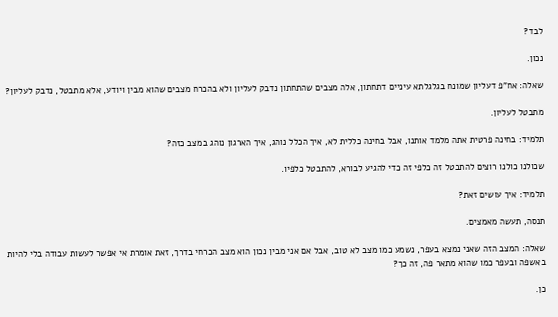לבד?

נכון.

שאלה: אח"פ דעליון שמונח בגלגלתא עיניים דתחתון, אלה מצבים שהתחתון נדבק לעליון ולא בהכרח מצבים שהוא מבין ויודע, אלא מתבטל, נדבק לעליון?

מתבטל לעליון.

תלמיד: בחינה פרטית אתה מלמד אותנו, אבל בחינה כללית לא, איך הכלל נוהג, איך הארגון נוהג במצב כזה?

שכולנו כולנו רוצים להתבטל זה כלפי זה כדי להגיע לבורא, להתבטל כלפיו.

תלמיד: איך עושים זאת?

תנסה, תעשה מאמצים.

שאלה: המצב הזה שאני נמצא בעפר, נשמע כמו מצב לא טוב, אבל אם אני מבין נכון הוא מצב הכרחי בדרך, זאת אומרת אי אפשר לעשות עבודה בלי להיות באשפה ובעפר כמו שהוא מתאר פה, זה כך?

כן.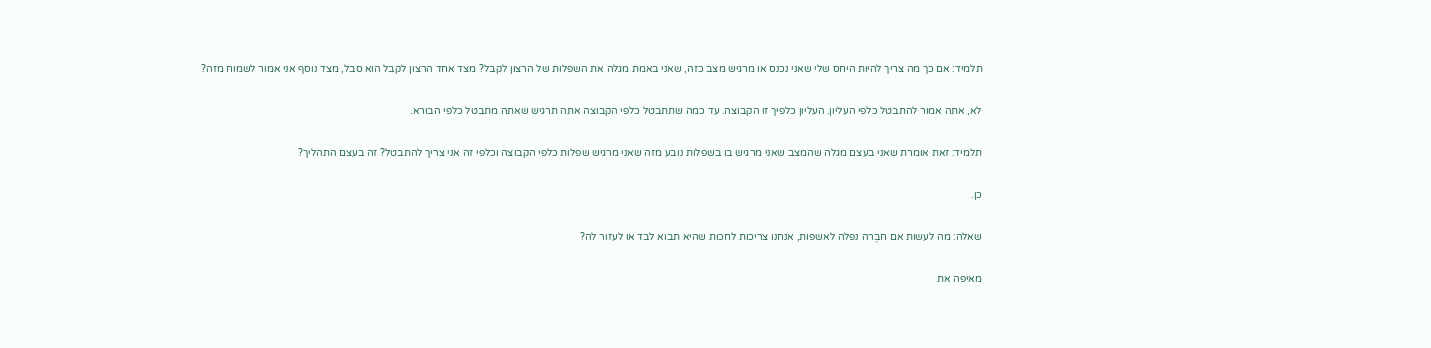תלמיד: אם כך מה צריך להיות היחס שלי שאני נכנס או מרגיש מצב כזה, שאני באמת מגלה את השפלות של הרצון לקבל? מצד אחד הרצון לקבל הוא סבל, מצד נוסף אני אמור לשמוח מזה?

לא, אתה אמור להתבטל כלפי העליון. העליון כלפיך זו הקבוצה. עד כמה שתתבטל כלפי הקבוצה אתה תרגיש שאתה מתבטל כלפי הבורא.

תלמיד: זאת אומרת שאני בעצם מגלה שהמצב שאני מרגיש בו בשפלות נובע מזה שאני מרגיש שפלות כלפי הקבוצה וכלפי זה אני צריך להתבטל? זה בעצם התהליך?

כן.

שאלה: מה לעשות אם חבֶרה נפלה לאשפות, אנחנו צריכות לחכות שהיא תבוא לבד או לעזור לה?

מאיפה את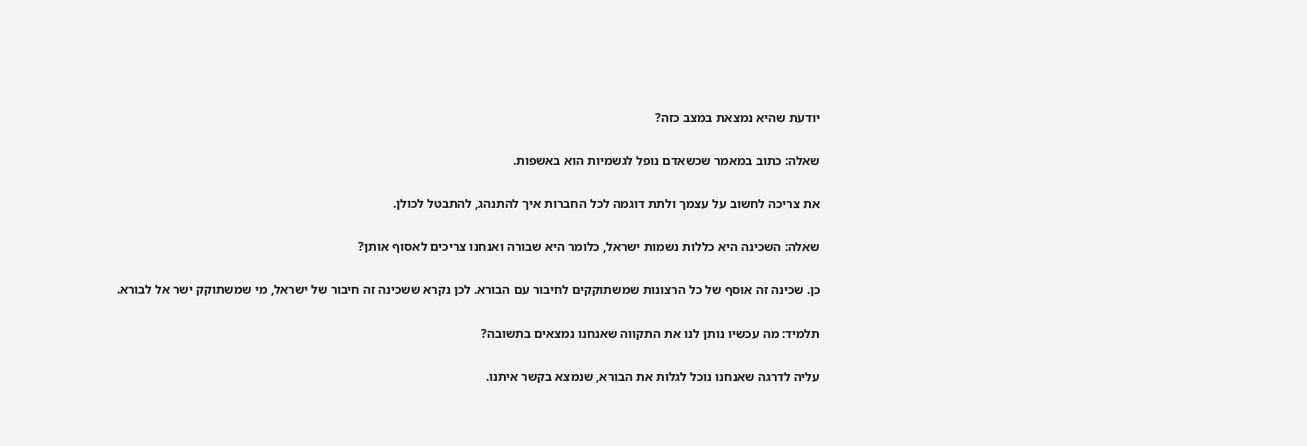יודעת שהיא נמצאת במצב כזה?

שאלה: כתוב במאמר שכשאדם נופל לגשמיות הוא באשפות.

את צריכה לחשוב על עצמך ולתת דוגמה לכל החברות איך להתנהג, להתבטל לכולן.

שאלה: השכינה היא כללות נשמות ישראל, כלומר היא שבורה ואנחנו צריכים לאסוף אותן?

כן. שכינה זה אוסף של כל הרצונות שמשתוקקים לחיבור עם הבורא. לכן נקרא ששכינה זה חיבור של ישראל, מי שמשתוקק ישר אל לבורא.

תלמיד: מה עכשיו נותן לנו את התקווה שאנחנו נמצאים בתשובה?

עליה לדרגה שאנחנו נוכל לגלות את הבורא, שנמצא בקשר איתנו.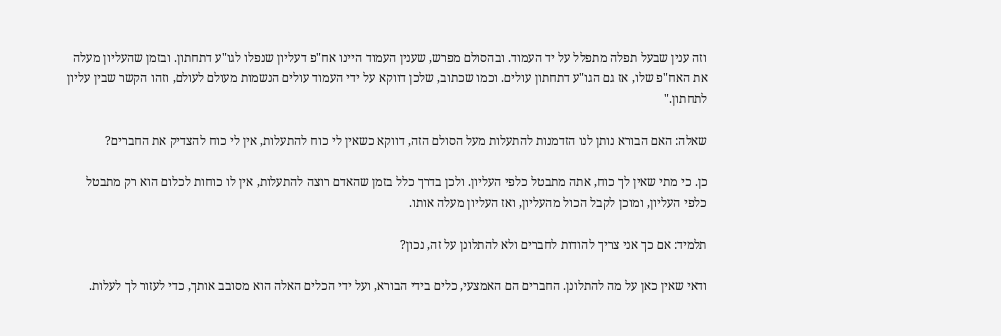וזה ענין שבעל תפלה מתפלל על יד העמוד. ובהסולם מפרש, שענין העמוד היינו אח"פ דעליון שנפלו לגו"ע דתחתון. ובזמן שהעליון מעלה את האח"פ שלו, אז גם הגו"ע דתחתון עולים. וכמו שכתוב, שלכן דווקא על ידי העמוד עולים הנשמות מעולם לעולם, וזהו הקשר שבין עליון לתחתון."

שאלה: האם הבורא נותן לנו הזדמנות להתעלות מעל הסולם הזה, דווקא כשאין לי כוח להתעלות, אין לי כוח להצדיק את החברים?

כן. כי מתי שאין לך כוח, אתה מתבטל כלפי העליון. ולכן בדרך כלל בזמן שהאדם רוצה להתעלות, אין לו כוחות לכלום הוא רק מתבטל כלפי העליון, ומוכן לקבל הכול מהעליון, ואז העליון מעלה אותו.

תלמיד: אם כך אני צריך להודות לחברים ולא להתלונן על זה, נכון?

ודאי שאין כאן על מה להתלונן. החברים הם האמצעי, כלים בידי הבורא, ועל ידי הכלים האלה הוא מסובב אותך, כדי לעזור לך לעלות.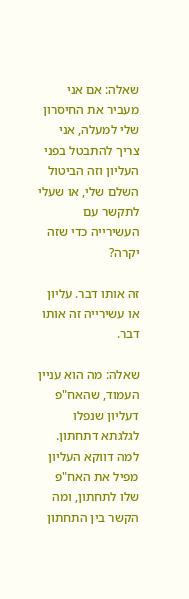שאלה: אם אני מעביר את החיסרון שלי למעלה, אני צריך להתבטל בפני העליון וזה הביטול השלם שלי, או שעלי לתקשר עם העשירייה כדי שזה יקרה?

זה אותו דבר. עליון או עשירייה זה אותו דבר.

שאלה: מה הוא עניין העמוד, שהאח"פ דעליון שנפלו לגלגתא דתחתון. למה דווקא העליון מפיל את האח"פ שלו לתחתון, ומה הקשר בין התחתון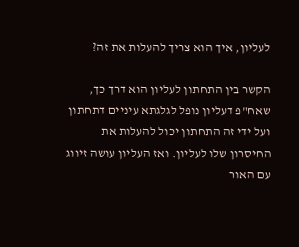לעליון, איך הוא צריך להעלות את זה?

הקשר בין התחתון לעליון הוא דרך כך, שאח"פ דעליון נופל לגלגתא עיניים דתחתון ועל ידי זה התחתון יכול להעלות את החיסרון שלו לעליון. ואז העליון עושה זיווג עם האור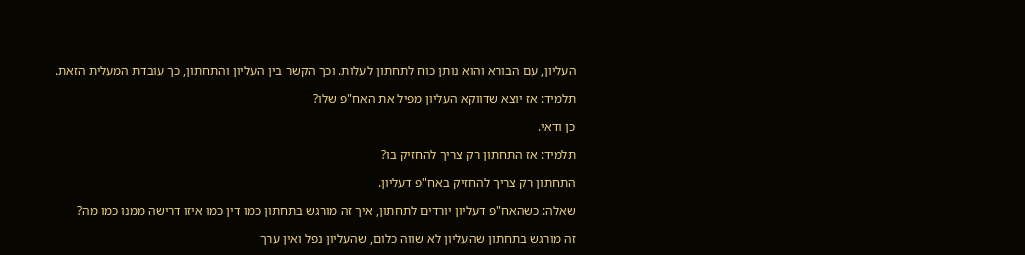העליון, עם הבורא והוא נותן כוח לתחתון לעלות. וכך הקשר בין העליון והתחתון, כך עובדת המעלית הזאת.

תלמיד: אז יוצא שדווקא העליון מפיל את האח"פ שלו?

כן ודאי.

תלמיד: אז התחתון רק צריך להחזיק בו?

התחתון רק צריך להחזיק באח"פ דעליון.

שאלה: כשהאח"פ דעליון יורדים לתחתון, איך זה מורגש בתחתון כמו דין כמו איזו דרישה ממנו כמו מה?

זה מורגש בתחתון שהעליון לא שווה כלום, שהעליון נפל ואין ערך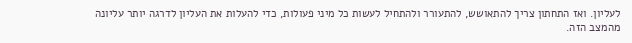לעליון. ואז התחתון צריך להתאושש, להתעורר ולהתחיל לעשות כל מיני פעולות, כדי להעלות את העליון לדרגה יותר עליונה מהמצב הזה.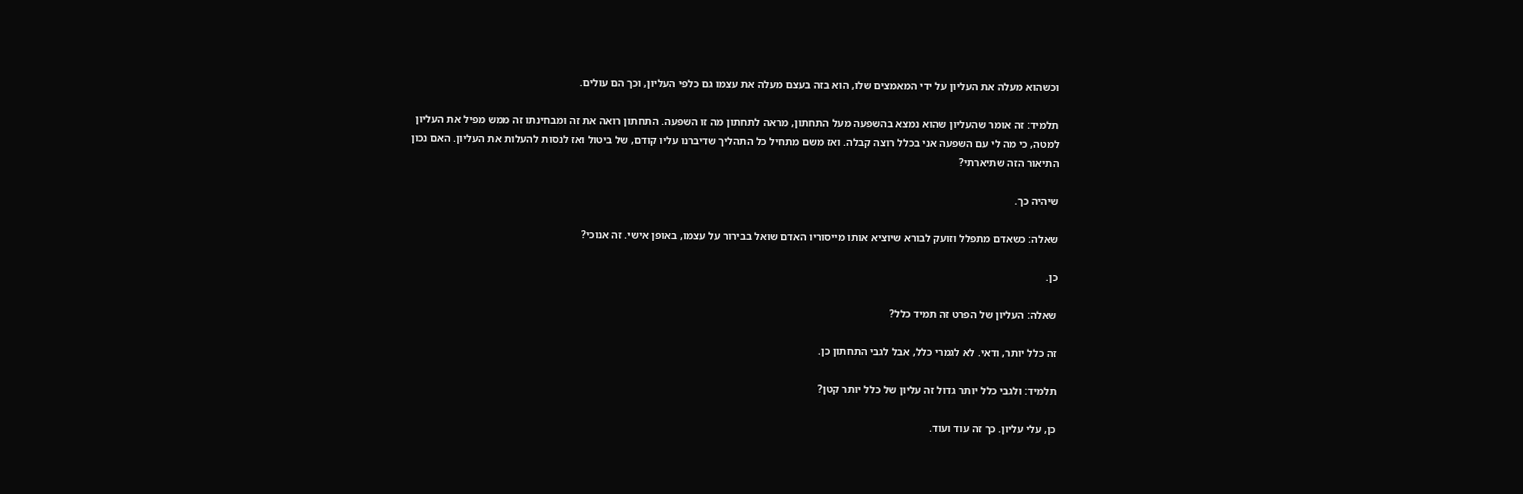וכשהוא מעלה את העליון על ידי המאמצים שלו, הוא בזה בעצם מעלה את עצמו גם כלפי העליון, וכך הם עולים.

תלמיד: זה אומר שהעליון שהוא נמצא בהשפעה מעל התחתון, מראה לתחתון מה זו השפעה. התחתון רואה את זה ומבחינתו זה ממש מפיל את העליון למטה, כי מה לי עם השפעה אני בכלל רוצה קבלה. ואז משם מתחיל כל התהליך שדיברנו עליו קודם, של ביטול ואז לנסות להעלות את העליון. האם נכון התיאור הזה שתיארתי?

שיהיה כך.

שאלה: כשאדם מתפלל וזועק לבורא שיוציא אותו מייסוריו האדם שואל בבירור על עצמו, באופן אישי. זה אנוכי?

כן.

שאלה: העליון של הפרט זה תמיד כלל?

זה כלל יותר, ודאי. לא לגמרי כלל, אבל לגבי התחתון כן.

תלמיד: ולגבי כלל יותר גדול זה עליון של כלל יותר קטן?

כן, עלי עליון. כך זה עוד ועוד.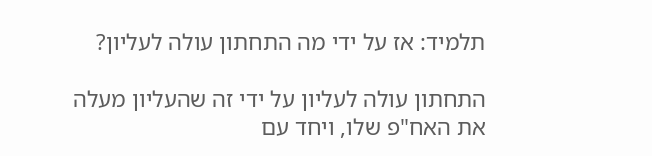תלמיד: אז על ידי מה התחתון עולה לעליון?

התחתון עולה לעליון על ידי זה שהעליון מעלה את האח"פ שלו, ויחד עם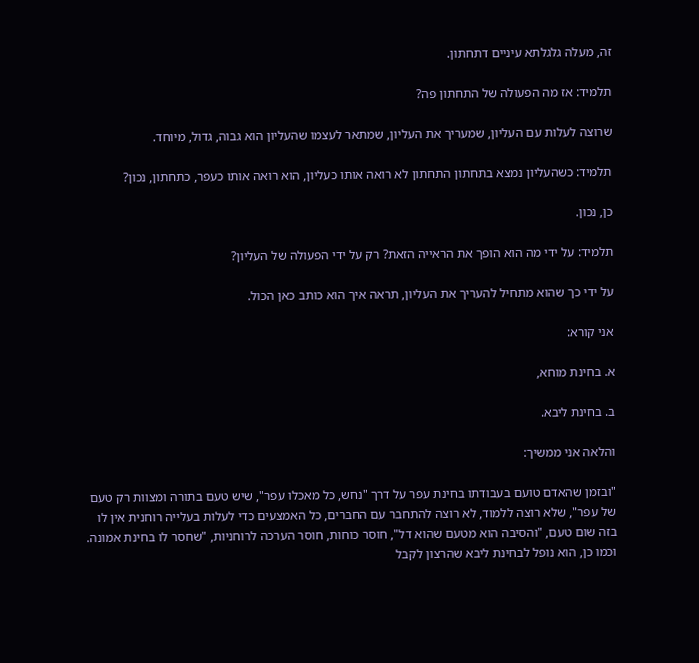זה, מעלה גלגלתא עיניים דתחתון.

תלמיד: אז מה הפעולה של התחתון פה?

שרוצה לעלות עם העליון, שמעריך את העליון, שמתאר לעצמו שהעליון הוא גבוה, גדול, מיוחד.

תלמיד: כשהעליון נמצא בתחתון התחתון לא רואה אותו כעליון, הוא רואה אותו כעפר, כתחתון, נכון?

כן, נכון.

תלמיד: על ידי מה הוא הופך את הראייה הזאת? רק על ידי הפעולה של העליון?

על ידי כך שהוא מתחיל להעריך את העליון, תראה איך הוא כותב כאן הכול.

אני קורא:

א. בחינת מוחא,

ב. בחינת ליבא.

והלאה אני ממשיך:

"ובזמן שהאדם טועם בעבודתו בחינת עפר על דרך "נחש, כל מאכלו עפר", שיש טעם בתורה ומצוות רק טעם של עפר", שלא רוצה ללמוד, לא רוצה להתחבר עם החברים, כל האמצעים כדי לעלות בעלייה רוחנית אין לו בזה שום טעם, "והסיבה הוא מטעם שהוא דל", חוסר כוחות, חוסר הערכה לרוחניות, "שחסר לו בחינת אמונה. וכמו כן, הוא נופל לבחינת ליבא שהרצון לקבל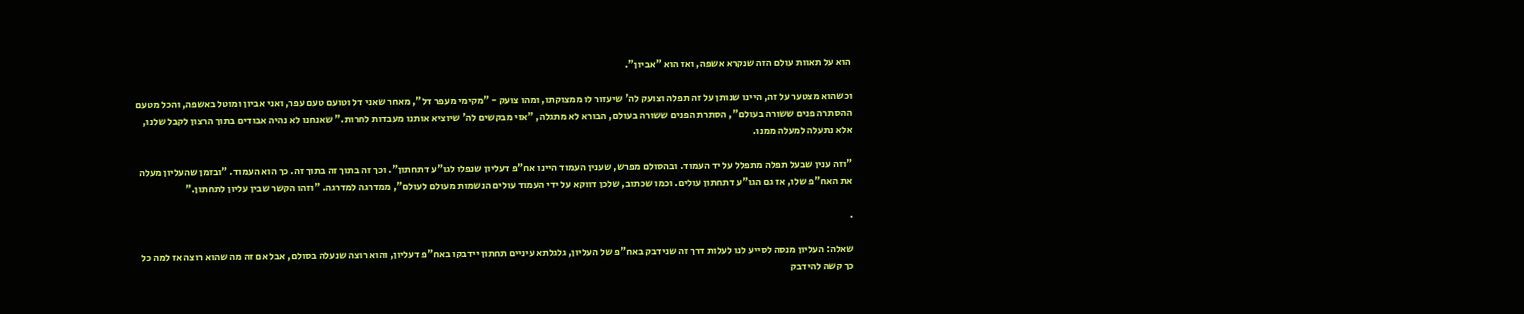הוא על תאוות עולם הזה שנקרא אשפה, ואז הוא "אביון".

וכשהוא מצטער על זה, היינו שנותן על זה תפלה וצועק לה' שיעזור לו ממצוקתו, ומהו צועק - "מקימי מעפר דל", מאחר שאני דל וטועם טעם עפר, ואני אביון ומוטל באשפה, והכל מטעם ההסתרה פנים ששורה בעולם", הסתרת הפנים ששורה בעולם, הבורא לא מתגלה, "אזי מבקשים לה' שיוציא אותנו מעבדות לחרות." שאנחנו לא נהיה אבודים בתוך הרצון לקבל שלנו, אלא נתעלה למעלה ממנו.

"וזה ענין שבעל תפלה מתפלל על יד העמוד. ובהסולם מפרש, שענין העמוד היינו אח"פ דעליון שנפלו לגו"ע דתחתון". וכך זה בתוך זה בתוך זה. כך הוא העמוד. "ובזמן שהעליון מעלה את האח"פ שלו, אז גם הגו"ע דתחתון עולים. וכמו שכתוב, שלכן דווקא על ידי העמוד עולים הנשמות מעולם לעולם", ממדרגה למדרגה. "וזהו הקשר שבין עליון לתחתון."

.

שאלה: העליון מנסה לסייע לנו לעלות דרך זה שנידבק באח"פ של העליון, גלגלתא עיניים תחתון יידבקו באח"פ דעליון, והוא רוצה שנעלה בסולם, אבל אם זה מה שהוא רוצה אז למה כל כך קשה להידבק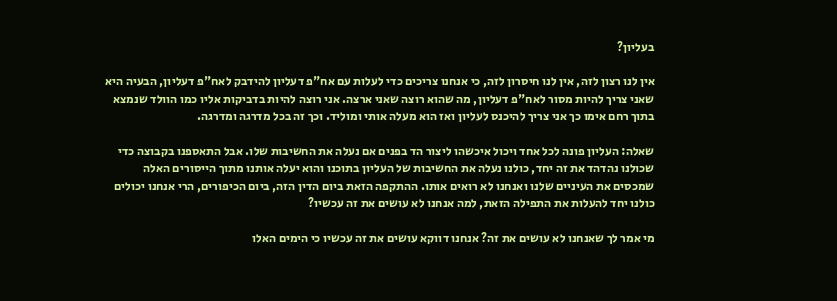בעליון?

אין לנו רצון לזה, אין לנו חיסרון לזה, כי אנחנו צריכים כדי לעלות עם אח"פ דעליון להידבק לאח"פ דעליון, הבעיה היא שאני צריך להיות מסור לאח"פ דעליון, מה שהוא רוצה שאני ארצה. אני רוצה להיות בדביקות אליו כמו הוולד שנמצא בתוך רחם אימו כך אני צריך להיכנס לעליון ואז הוא מעלה אותי ומוליד. וכך זה בכל מדרגה ומדרגה.

שאלה: העליון פונה לכל אחד ויכול איכשהו ליצור הד בפנים אם נעלה את החשיבות שלו. אבל התאספנו בקבוצה כדי שכולנו נהדהד את זה יחד, כולנו נעלה את החשיבות של העליון בתוכנו והוא יעלה אותנו מתוך הייסורים האלה שמכסים את העיניים שלנו ואנחנו לא רואים אותו. ההתקפה הזאת ביום הדין הזה, ביום הכיפורים, הרי אנחנו יכולים כולנו יחד להעלות את התפילה הזאת, למה אנחנו לא עושים את זה עכשיו?

מי אמר לך שאנחנו לא עושים את זה? אנחנו דווקא עושים את זה עכשיו כי הימים האלו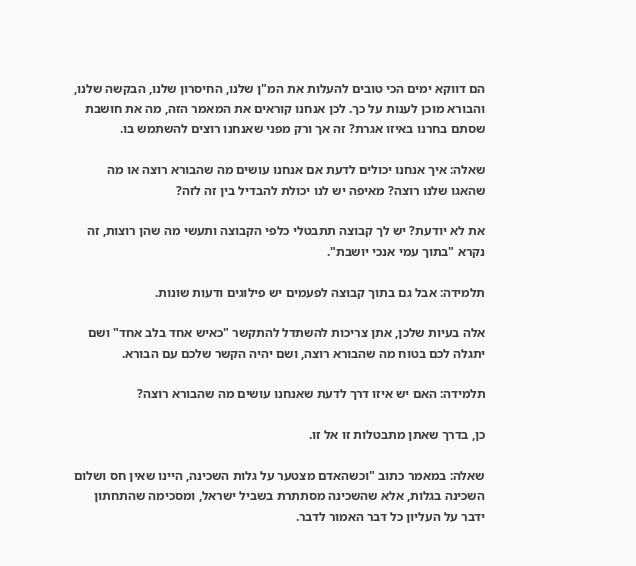הם דווקא ימים הכי טובים להעלות את המ"ן שלנו, החיסרון שלנו, הבקשה שלנו, והבורא מוכן לענות על כך. לכן אנחנו קוראים את המאמר הזה, מה את חושבת שסתם בחרנו באיזו אגרת? זה אך ורק מפני שאנחנו רוצים להשתמש בו.

שאלה: איך אנחנו יכולים לדעת אם אנחנו עושים מה שהבורא רוצה או מה שהאגו שלנו רוצה? מאיפה יש לנו יכולת להבדיל בין זה לזה?

את לא יודעת? יש לך קבוצה תתבטלי כלפי הקבוצה ותעשי מה שהן רוצות, זה נקרא "בתוך עמי אנכי יושבת".

תלמידה: אבל גם בתוך קבוצה לפעמים יש פילוגים ודעות שונות.

אלה בעיות שלכן, אתן צריכות להשתדל להתקשר "כאיש אחד בלב אחד" ושם יתגלה לכם בטוח מה שהבורא רוצה, ושם יהיה הקשר שלכם עם הבורא.

תלמידה: האם יש איזו דרך לדעת שאנחנו עושים מה שהבורא רוצה?

כן, בדרך שאתן מתבטלות זו אל זו.

שאלה: במאמר כתוב "וכשהאדם מצטער על גלות השכינה, היינו שאין חס ושלום השכינה בגלות, אלא שהשכינה מסתתרת בשביל ישראל, ומסכימה שהתחתון ידבר על העליון כל דבר האמור לדבר.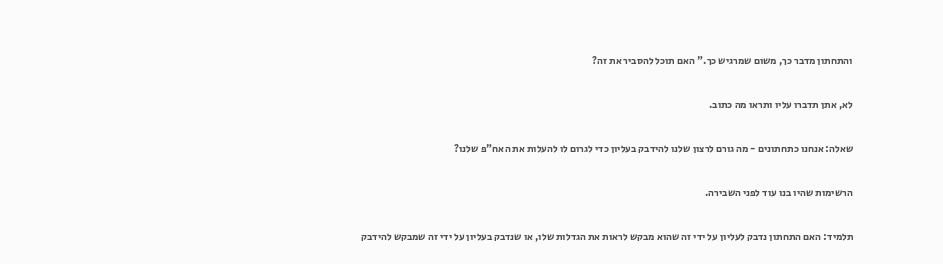והתחתון מדבר כך, משום שמרגיש כך." האם תוכל להסביר את זה?

לא, אתן תדברו עליו ותראו מה כתוב.

שאלה: אנחנו כתחתונים - מה גורם לרצון שלנו להידבק בעליון כדי לגרום לו להעלות את האח"פ שלנו?

הרשימות שהיו בנו עוד לפני השבירה.

תלמיד: האם התחתון נדבק לעליון על ידי זה שהוא מבקש לראות את הגדלות שלו, או שנדבק בעליון על ידי זה שמבקש להידבק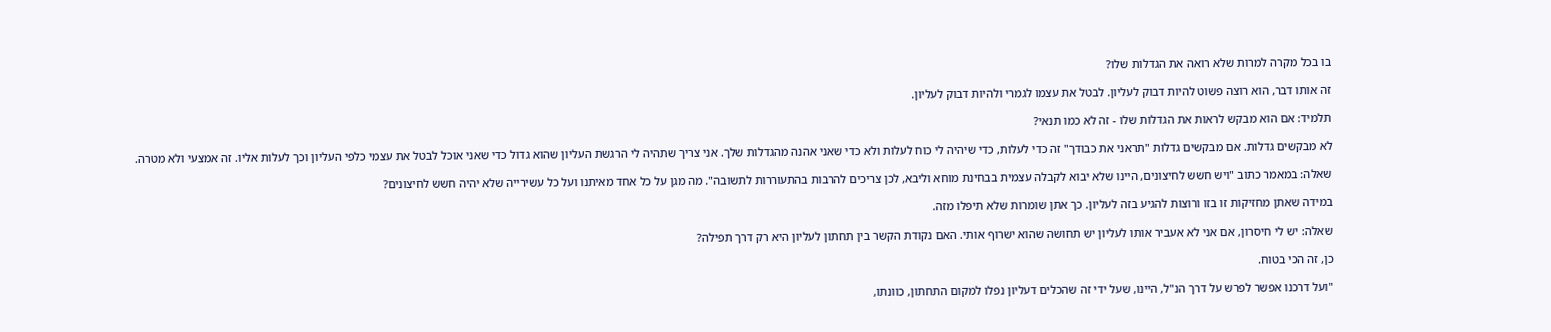בו בכל מקרה למרות שלא רואה את הגדלות שלו?

זה אותו דבר, הוא רוצה פשוט להיות דבוק לעליון. לבטל את עצמו לגמרי ולהיות דבוק לעליון.

תלמיד: אם הוא מבקש לראות את הגדלות שלו - זה לא כמו תנאי?

לא מבקשים גדלות. אם מבקשים גדלות "תראני את כבודך" זה כדי לעלות, כדי שיהיה לי כוח לעלות ולא כדי שאני אהנה מהגדלות שלך. אני צריך שתהיה לי הרגשת העליון שהוא גדול כדי שאני אוכל לבטל את עצמי כלפי העליון וכך לעלות אליו. זה אמצעי ולא מטרה.

שאלה: במאמר כתוב "ויש חשש לחיצונים, היינו שלא יבוא לקבלה עצמית בבחינת מוחא וליבא, לכן צריכים להרבות בהתעוררות לתשובה". מה מגן על כל אחד מאיתנו ועל כל עשירייה שלא יהיה חשש לחיצונים?

במידה שאתן מחזיקות זו בזו ורוצות להגיע בזה לעליון. כך אתן שומרות שלא תיפלו מזה.

שאלה: יש לי חיסרון, אם אני לא אעביר אותו לעליון יש תחושה שהוא ישרוף אותי. האם נקודת הקשר בין תחתון לעליון היא רק דרך תפילה?

כן, זה הכי בטוח.

"ועל דרכנו אפשר לפרש על דרך הנ"ל, היינו, שעל ידי זה שהכלים דעליון נפלו למקום התחתון, כוונתו,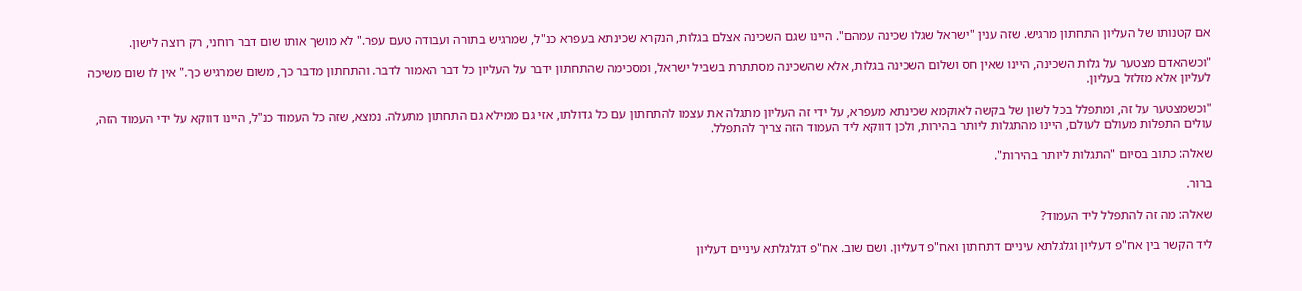אם קטנותו של העליון התחתון מרגיש. שזה ענין "ישראל שגלו שכינה עמהם". היינו שגם השכינה אצלם בגלות, הנקרא שכינתא בעפרא כנ"ל, שמרגיש בתורה ועבודה טעם עפר." לא מושך אותו שום דבר רוחני, רק רוצה לישון.

"וכשהאדם מצטער על גלות השכינה, היינו שאין חס ושלום השכינה בגלות, אלא שהשכינה מסתתרת בשביל ישראל, ומסכימה שהתחתון ידבר על העליון כל דבר האמור לדבר. והתחתון מדבר כך, משום שמרגיש כך." אין לו שום משיכה לעליון אלא מזלזל בעליון.

"וכשמצטער על זה, ומתפלל בכל לשון של בקשה לאוקמא שכינתא מעפרא, על ידי זה העליון מתגלה את עצמו להתחתון עם כל גדולתו, אזי גם ממילא גם התחתון מתעלה. נמצא, שזה כל העמוד כנ"ל, היינו דווקא על ידי העמוד הזה, עולים התפלות מעולם לעולם, היינו מהתגלות ליותר בהירות, ולכן דווקא ליד העמוד הזה צריך להתפלל.

שאלה: כתוב בסיום "התגלות ליותר בהירות".

ברור.

שאלה: מה זה להתפלל ליד העמוד?

ליד הקשר בין אח"פ דעליון וגלגלתא עיניים דתחתון ואח"פ דעליון. ושם שוב. אח"פ דגלגלתא עיניים דעליון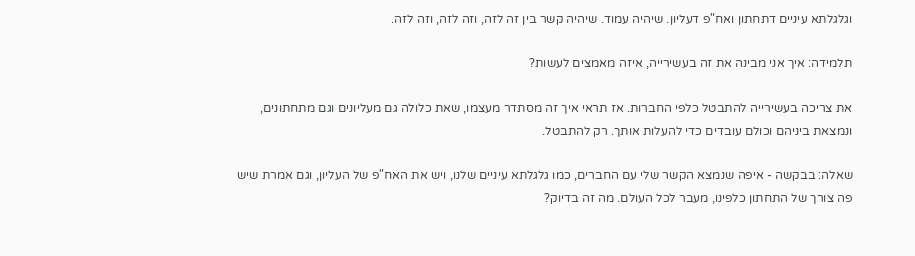וגלגלתא עיניים דתחתון ואח"פ דעליון. שיהיה עמוד. שיהיה קשר בין זה לזה, וזה לזה, וזה לזה.

תלמידה: איך אני מבינה את זה בעשירייה, איזה מאמצים לעשות?

את צריכה בעשירייה להתבטל כלפי החברות. אז תראי איך זה מסתדר מעצמו, שאת כלולה גם מעליונים וגם מתחתונים, ונמצאת ביניהם וכולם עובדים כדי להעלות אותך. רק להתבטל.

שאלה: בבקשה - איפה שנמצא הקשר שלי עם החברים, כמו גלגלתא עיניים שלנו, ויש את האח"פ של העליון, וגם אמרת שיש פה צורך של התחתון כלפינו, מעבר לכל העולם. מה זה בדיוק?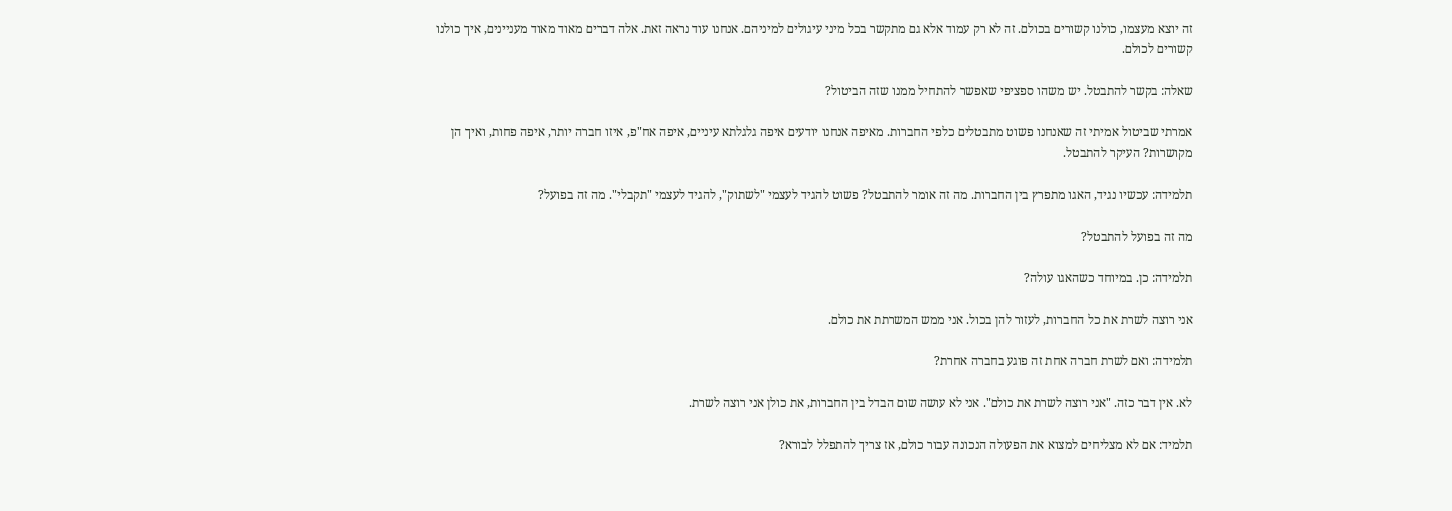זה יוצא מעצמו, כולנו קשורים בכולם. זה לא רק עמוד אלא גם מתקשר בכל מיני עיגולים למיניהם. אנחנו עוד נראה זאת. אלה דברים מאוד מאוד מעניינים, איך כולנו קשורים לכולם.

שאלה: בקשר להתבטל. יש משהו ספציפי שאפשר להתחיל ממנו שזה הביטול?

אמרתי שביטול אמיתי זה שאנחנו פשוט מתבטלים כלפי החברות. מאיפה אנחנו יודעים איפה גלגלתא עיניים, איפה אח"פ, איזו חברה יותר, איפה פחות, ואיך הן מקושרות? העיקר להתבטל.

תלמידה: עכשיו נגיד, האגו מתפרץ בין החברות. מה זה אומר להתבטל? פשוט להגיד לעצמי "לשתוק", להגיד לעצמי "תקבלי". מה זה בפועל?

מה זה בפועל להתבטל?

תלמידה: כן. במיוחד כשהאגו עולה?

אני רוצה לשרת את כל החברות, לעזור להן בכול. אני ממש המשרתת את כולם.

תלמידה: ואם לשרת חברה אחת זה פוגע בחברה אחרת?

לא. אין דבר כזה. "אני רוצה לשרת את כולם". אני לא עושה שום הבדל בין החברות, את כולן אני רוצה לשרת.

תלמיד: אם לא מצליחים למצוא את הפעולה הנכונה עבור כולם, אז צריך להתפלל לבורא?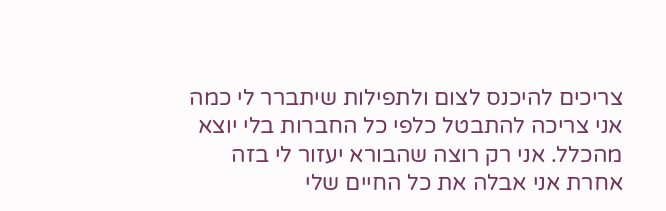צריכים להיכנס לצום ולתפילות שיתברר לי כמה אני צריכה להתבטל כלפי כל החברות בלי יוצא מהכלל. אני רק רוצה שהבורא יעזור לי בזה אחרת אני אבלה את כל החיים שלי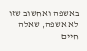באשפה ואחשוב שזו לא אשפה, שאלה חיים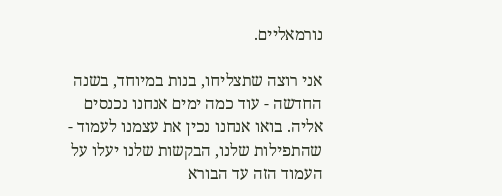נורמאליים.

אני רוצה שתצליחו, בנות במיוחד, בשנה החדשה - עוד כמה ימים אנחנו נכנסים אליה. בואו אנחנו נכין את עצמנו לעמוד - שהתפילות שלנו, הבקשות שלנו יעלו על העמוד הזה עד הבורא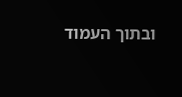ובתוך העמוד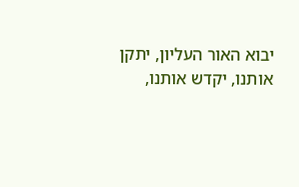יבוא האור העליון, יתקן אותנו, יקדש אותנו,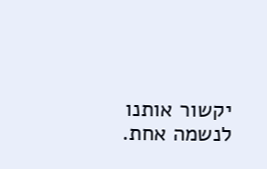יקשור אותנו לנשמה אחת.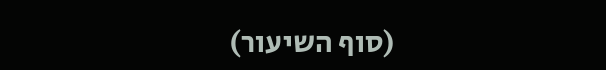(סוף השיעור)